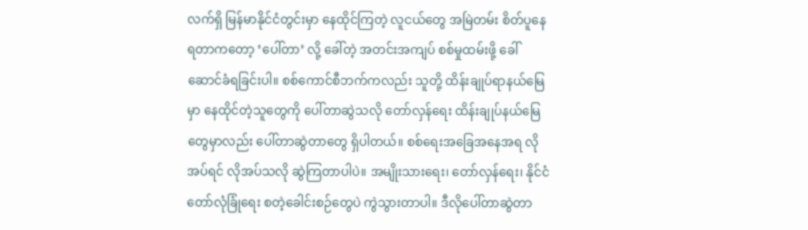လက်ရှိ မြန်မာနိုင်ငံတွင်းမှာ နေထိုင်ကြတဲ့ လူငယ်တွေ အမြဲတမ်း စိတ်ပူနေရတာကတော့ ‘ပေါ်တာ’ လို့ ခေါ်တဲ့ အတင်းအကျပ် စစ်မှုထမ်းဖို့ ခေါ်ဆောင်ခံရခြင်းပါ။ စစ်ကောင်စီဘက်ကလည်း သူတို့ ထိန်းချုပ်ရာနယ်မြေမှာ နေထိုင်တဲ့သူတွေကို ပေါ်တာဆွဲသလို တော်လှန်ရေး ထိန်းချုပ်နယ်မြေတွေမှာလည်း ပေါ်တာဆွဲတာတွေ ရှိပါတယ်။ စစ်ရေးအခြေအနေအရ လိုအပ်ရင် လိုအပ်သလို ဆွဲကြတာပါပဲ။ အမျိုးသားရေး၊ တော်လှန်ရေး၊ နိုင်ငံတော်လုံခြုံရေး စတဲ့ခေါင်းစဉ်တွေပဲ ကွဲသွားတာပါ။ ဒီလိုပေါ်တာဆွဲတာ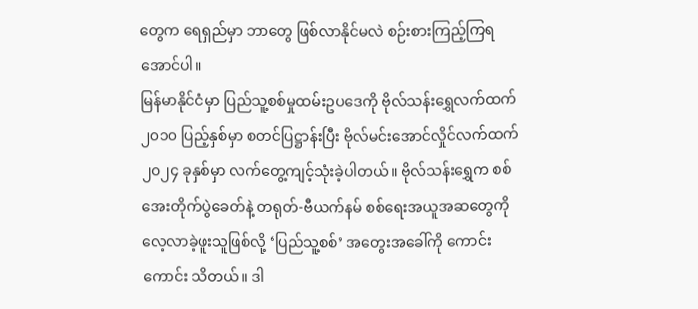တွေက ရေရှည်မှာ ဘာတွေ ဖြစ်လာနိုင်မလဲ စဉ်းစားကြည့်ကြရအောင်ပါ။
မြန်မာနိုင်ငံမှာ ပြည်သူ့စစ်မှုထမ်းဥပဒေကို ဗိုလ်သန်းရွှေလက်ထက် ၂၀၁၀ ပြည့်နှစ်မှာ စတင်ပြဋ္ဌာန်းပြီး ဗိုလ်မင်းအောင်လှိုင်လက်ထက် ၂၀၂၄ ခုနှစ်မှာ လက်တွေ့ကျင့်သုံးခဲ့ပါတယ်။ ဗိုလ်သန်းရွှေက စစ်အေးတိုက်ပွဲခေတ်နဲ့ တရုတ်-ဗီယက်နမ် စစ်ရေးအယူအဆတွေကို လေ့လာခဲ့ဖူးသူဖြစ်လို့ ‘ပြည်သူ့စစ်’ အတွေးအခေါ်ကို ကောင်းကောင်း သိတယ်။ ဒါ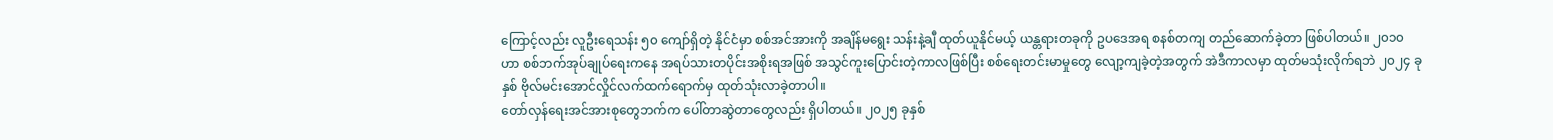ကြောင့်လည်း လူဦးရေသန်း ၅၀ ကျော်ရှိတဲ့ နိုင်ငံမှာ စစ်အင်အားကို အချိန်မရွေး သန်းနဲ့ချီ ထုတ်ယူနိုင်မယ့် ယန္တရားတခုကို ဥပဒေအရ စနစ်တကျ တည်ဆောက်ခဲ့တာ ဖြစ်ပါတယ်။ ၂၀၁၀ ဟာ စစ်ဘက်အုပ်ချုပ်ရေးကနေ အရပ်သားတပိုင်းအစိုးရအဖြစ် အသွင်ကူးပြောင်းတဲ့ကာလဖြစ်ပြီး စစ်ရေးတင်းမာမှုတွေ လျော့ကျခဲ့တဲ့အတွက် အဲဒီကာလမှာ ထုတ်မသုံးလိုက်ရဘဲ ၂၀၂၄ ခုနှစ် ဗိုလ်မင်းအောင်လှိုင်လက်ထက်ရောက်မှ ထုတ်သုံးလာခဲ့တာပါ။
တော်လှန်ရေးအင်အားစုတွေဘက်က ပေါ်တာဆွဲတာတွေလည်း ရှိပါတယ်။ ၂၀၂၅ ခုနှစ်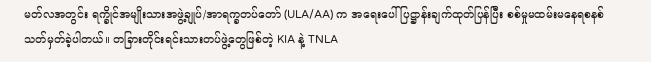မတ်လအတွင်း ရက္ခိုင်အမျိုးသားအဖွဲ့ချုပ်/အာရက္ခတပ်တော် (ULA/AA) က အရေးပေါ်ပြဋ္ဌာန်းချက်ထုတ်ပြန်ပြီး စစ်မှုမထမ်းမနေရစနစ် သတ်မှတ်ခဲ့ပါတယ်။ တခြားတိုင်းရင်းသားတပ်ဖွဲ့တွေဖြစ်တဲ့ KIA နဲ့ TNLA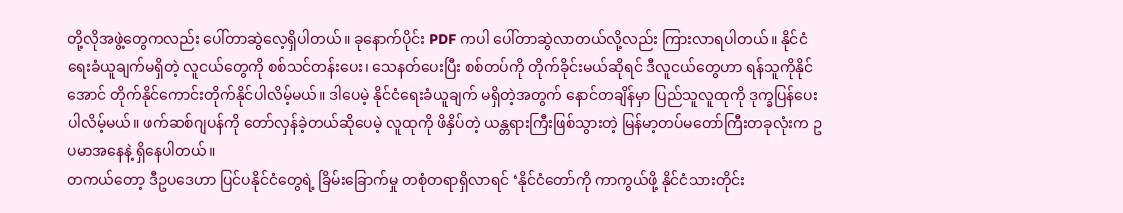တို့လိုအဖွဲ့တွေကလည်း ပေါ်တာဆွဲလေ့ရှိပါတယ်။ ခုနောက်ပိုင်း PDF ကပါ ပေါ်တာဆွဲလာတယ်လို့လည်း ကြားလာရပါတယ်။ နိုင်ငံရေးခံယူချက်မရှိတဲ့ လူငယ်တွေကို စစ်သင်တန်းပေး၊ သေနတ်ပေးပြီး စစ်တပ်ကို တိုက်ခိုင်းမယ်ဆိုရင် ဒီလူငယ်တွေဟာ ရန်သူကိုနိုင်အောင် တိုက်နိုင်ကောင်းတိုက်နိုင်ပါလိမ့်မယ်။ ဒါပေမဲ့ နိုင်ငံရေးခံယူချက် မရှိတဲ့အတွက် နောင်တချိန်မှာ ပြည်သူလူထုကို ဒုက္ခပြန်ပေးပါလိမ့်မယ်။ ဖက်ဆစ်ဂျပန်ကို တော်လှန်ခဲ့တယ်ဆိုပေမဲ့ လူထုကို ဖိနှိပ်တဲ့ ယန္တရားကြီးဖြစ်သွားတဲ့ မြန်မာ့တပ်မတော်ကြီးတခုလုံးက ဥပမာအနေနဲ့ ရှိနေပါတယ်။
တကယ်တော့ ဒီဥပဒေဟာ ပြင်ပနိုင်ငံတွေရဲ့ ခြိမ်းခြောက်မှု တစုံတရာရှိလာရင် ‘နိုင်ငံတော်ကို ကာကွယ်ဖို့ နိုင်ငံသားတိုင်း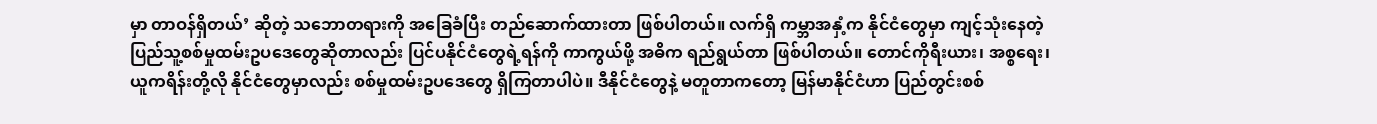မှာ တာဝန်ရှိတယ်’ ဆိုတဲ့ သဘောတရားကို အခြေခံပြီး တည်ဆောက်ထားတာ ဖြစ်ပါတယ်။ လက်ရှိ ကမ္ဘာအနှံ့က နိုင်ငံတွေမှာ ကျင့်သုံးနေတဲ့ ပြည်သူ့စစ်မှုထမ်းဥပဒေတွေဆိုတာလည်း ပြင်ပနိုင်ငံတွေရဲ့ရန်ကို ကာကွယ်ဖို့ အဓိက ရည်ရွယ်တာ ဖြစ်ပါတယ်။ တောင်ကိုရီးယား၊ အစ္စရေး၊ ယူကရိန်းတို့လို နိုင်ငံတွေမှာလည်း စစ်မှုထမ်းဥပဒေတွေ ရှိကြတာပါပဲ။ ဒီနိုင်ငံတွေနဲ့ မတူတာကတော့ မြန်မာနိုင်ငံဟာ ပြည်တွင်းစစ်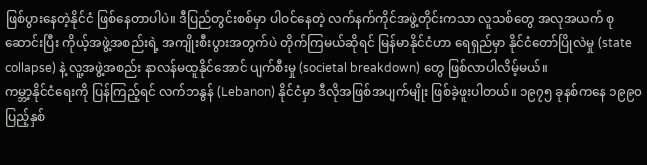ဖြစ်ပွားနေတဲ့နိုင်ငံ ဖြစ်နေတာပါပဲ။ ဒီပြည်တွင်းစစ်မှာ ပါဝင်နေတဲ့ လက်နက်ကိုင်အဖွဲ့တိုင်းကသာ လူသစ်တွေ အလုအယက် စုဆောင်းပြီး ကိုယ့်အဖွဲ့အစည်းရဲ့ အကျိုးစီးပွားအတွက်ပဲ တိုက်ကြမယ်ဆိုရင် မြန်မာနိုင်ငံဟာ ရေရှည်မှာ နိုင်ငံတော်ပြိုလဲမှု (state collapse) နဲ့ လူ့အဖွဲ့အစည်း နာလန်မထူနိုင်အောင် ပျက်စီးမှု (societal breakdown) တွေ ဖြစ်လာပါလိမ့်မယ်။
ကမ္ဘာ့နိုင်ငံရေးကို ပြန်ကြည့်ရင် လက်ဘနွန် (Lebanon) နိုင်ငံမှာ ဒီလိုအဖြစ်အပျက်မျိုး ဖြစ်ခဲ့ဖူးပါတယ်။ ၁၉၇၅ ခုနစ်ကနေ ၁၉၉၀ ပြည့်နှစ်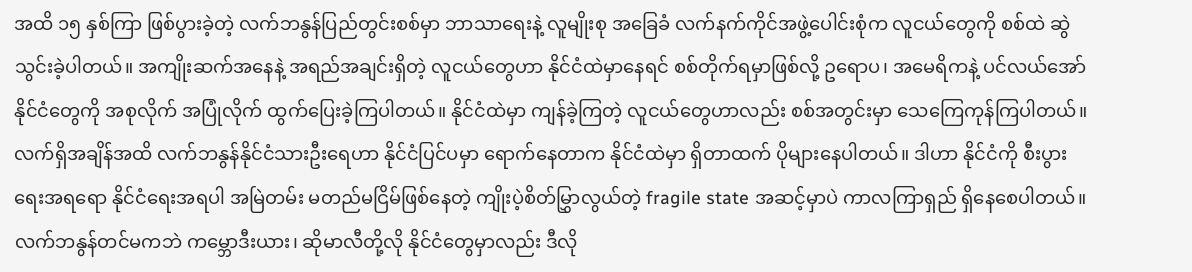အထိ ၁၅ နှစ်ကြာ ဖြစ်ပွားခဲ့တဲ့ လက်ဘနွန်ပြည်တွင်းစစ်မှာ ဘာသာရေးနဲ့ လူမျိုးစု အခြေခံ လက်နက်ကိုင်အဖွဲ့ပေါင်းစုံက လူငယ်တွေကို စစ်ထဲ ဆွဲသွင်းခဲ့ပါတယ်။ အကျိုးဆက်အနေနဲ့ အရည်အချင်းရှိတဲ့ လူငယ်တွေဟာ နိုင်ငံထဲမှာနေရင် စစ်တိုက်ရမှာဖြစ်လို့ ဥရောပ၊ အမေရိကနဲ့ ပင်လယ်အော်နိုင်ငံတွေကို အစုလိုက် အပြုံလိုက် ထွက်ပြေးခဲ့ကြပါတယ်။ နိုင်ငံထဲမှာ ကျန်ခဲ့ကြတဲ့ လူငယ်တွေဟာလည်း စစ်အတွင်းမှာ သေကြေကုန်ကြပါတယ်။ လက်ရှိအချိန်အထိ လက်ဘနွန်နိုင်ငံသားဦးရေဟာ နိုင်ငံပြင်ပမှာ ရောက်နေတာက နိုင်ငံထဲမှာ ရှိတာထက် ပိုများနေပါတယ်။ ဒါဟာ နိုင်ငံကို စီးပွားရေးအရရော နိုင်ငံရေးအရပါ အမြဲတမ်း မတည်မငြိမ်ဖြစ်နေတဲ့ ကျိုးပဲ့စိတ်မြွှာလွယ်တဲ့ fragile state အဆင့်မှာပဲ ကာလကြာရှည် ရှိနေစေပါတယ်။
လက်ဘနွန်တင်မကဘဲ ကမ္ဘောဒီးယား၊ ဆိုမာလီတို့လို နိုင်ငံတွေမှာလည်း ဒီလို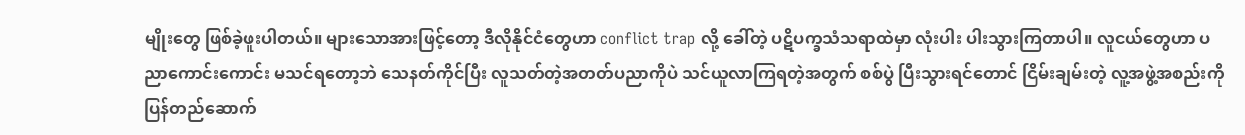မျိုးတွေ ဖြစ်ခဲ့ဖူးပါတယ်။ များသောအားဖြင့်တော့ ဒီလိုနိုင်ငံတွေဟာ conflict trap လို့ ခေါ်တဲ့ ပဋိပက္ခသံသရာထဲမှာ လုံးပါး ပါးသွားကြတာပါ။ လူငယ်တွေဟာ ပညာကောင်းကောင်း မသင်ရတော့ဘဲ သေနတ်ကိုင်ပြီး လူသတ်တဲ့အတတ်ပညာကိုပဲ သင်ယူလာကြရတဲ့အတွက် စစ်ပွဲ ပြီးသွားရင်တောင် ငြိမ်းချမ်းတဲ့ လူ့အဖွဲ့အစည်းကို ပြန်တည်ဆောက်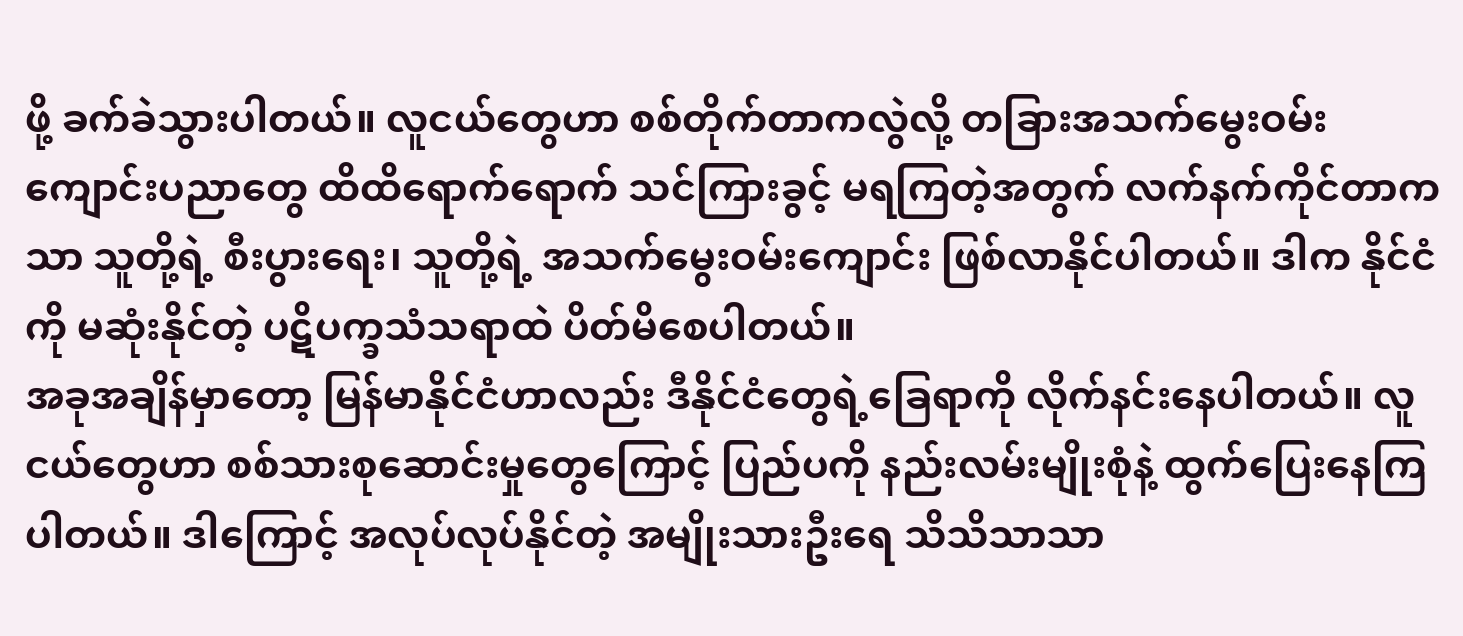ဖို့ ခက်ခဲသွားပါတယ်။ လူငယ်တွေဟာ စစ်တိုက်တာကလွဲလို့ တခြားအသက်မွေးဝမ်းကျောင်းပညာတွေ ထိထိရောက်ရောက် သင်ကြားခွင့် မရကြတဲ့အတွက် လက်နက်ကိုင်တာကသာ သူတို့ရဲ့ စီးပွားရေး၊ သူတို့ရဲ့ အသက်မွေးဝမ်းကျောင်း ဖြစ်လာနိုင်ပါတယ်။ ဒါက နိုင်ငံကို မဆုံးနိုင်တဲ့ ပဋိပက္ခသံသရာထဲ ပိတ်မိစေပါတယ်။
အခုအချိန်မှာတော့ မြန်မာနိုင်ငံဟာလည်း ဒီနိုင်ငံတွေရဲ့ခြေရာကို လိုက်နင်းနေပါတယ်။ လူငယ်တွေဟာ စစ်သားစုဆောင်းမှုတွေကြောင့် ပြည်ပကို နည်းလမ်းမျိုးစုံနဲ့ ထွက်ပြေးနေကြပါတယ်။ ဒါကြောင့် အလုပ်လုပ်နိုင်တဲ့ အမျိုးသားဦးရေ သိသိသာသာ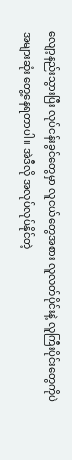လျော့နည်းသွားပြီး လုပ်ငန်းခွင်တွေမှာ လူငယ်တွေအစား လူလတ်ပိုင်းနဲ့ လူကြီးပိုင်းတွေကိုပဲ အများဆုံး တွေ့နေရတာပါ။ အဲဒီလို အလုပ်လုပ်နိုင်တဲ့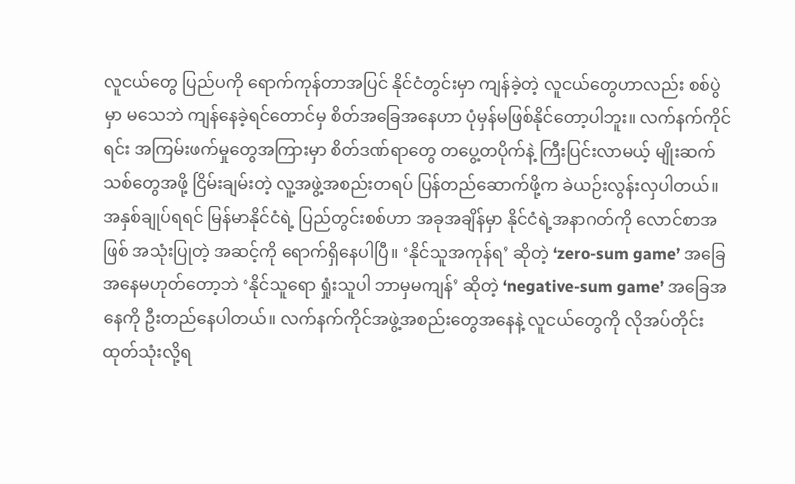လူငယ်တွေ ပြည်ပကို ရောက်ကုန်တာအပြင် နိုင်ငံတွင်းမှာ ကျန်ခဲ့တဲ့ လူငယ်တွေဟာလည်း စစ်ပွဲမှာ မသေဘဲ ကျန်နေခဲ့ရင်တောင်မှ စိတ်အခြေအနေဟာ ပုံမှန်မဖြစ်နိုင်တော့ပါဘူး။ လက်နက်ကိုင်ရင်း အကြမ်းဖက်မှုတွေအကြားမှာ စိတ်ဒဏ်ရာတွေ တပွေ့တပိုက်နဲ့ ကြီးပြင်းလာမယ့် မျိုးဆက်သစ်တွေအဖို့ ငြိမ်းချမ်းတဲ့ လူ့အဖွဲ့အစည်းတရပ် ပြန်တည်ဆောက်ဖို့က ခဲယဉ်းလွန်းလှပါတယ်။
အနှစ်ချုပ်ရရင် မြန်မာနိုင်ငံရဲ့ ပြည်တွင်းစစ်ဟာ အခုအချိန်မှာ နိုင်ငံရဲ့အနာဂတ်ကို လောင်စာအဖြစ် အသုံးပြုတဲ့ အဆင့်ကို ရောက်ရှိနေပါပြီ။ ‘နိုင်သူအကုန်ရ’ ဆိုတဲ့ ‘zero-sum game’ အခြေအနေမဟုတ်တော့ဘဲ ‘နိုင်သူရော ရှုံးသူပါ ဘာမှမကျန်’ ဆိုတဲ့ ‘negative-sum game’ အခြေအနေကို ဦးတည်နေပါတယ်။ လက်နက်ကိုင်အဖွဲ့အစည်းတွေအနေနဲ့ လူငယ်တွေကို လိုအပ်တိုင်း ထုတ်သုံးလို့ရ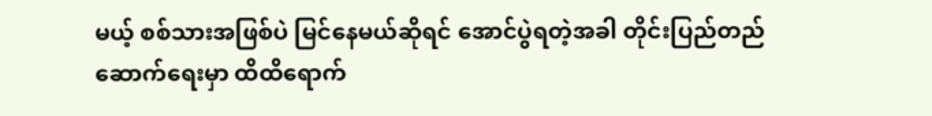မယ့် စစ်သားအဖြစ်ပဲ မြင်နေမယ်ဆိုရင် အောင်ပွဲရတဲ့အခါ တိုင်းပြည်တည်ဆောက်ရေးမှာ ထိထိရောက်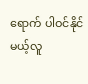ရောက် ပါဝင်နိုင်မယ့်လူ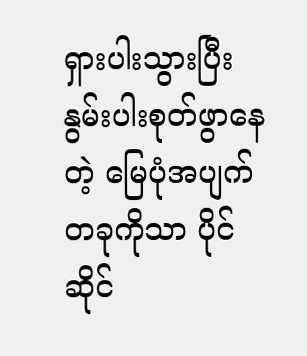ရှားပါးသွားပြီး နွမ်းပါးစုတ်ဖွာနေတဲ့ မြေပုံအပျက်တခုကိုသာ ပိုင်ဆိုင်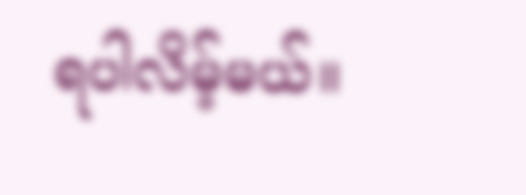ရပါလိမ့်မယ်။